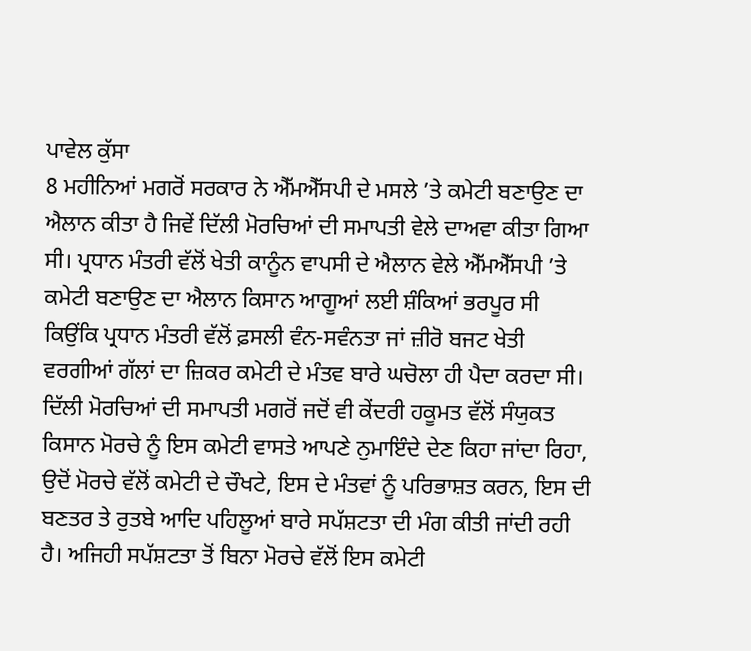ਪਾਵੇਲ ਕੁੱਸਾ
8 ਮਹੀਨਿਆਂ ਮਗਰੋਂ ਸਰਕਾਰ ਨੇ ਐੱਮਐੱਸਪੀ ਦੇ ਮਸਲੇ ’ਤੇ ਕਮੇਟੀ ਬਣਾਉਣ ਦਾ ਐਲਾਨ ਕੀਤਾ ਹੈ ਜਿਵੇਂ ਦਿੱਲੀ ਮੋਰਚਿਆਂ ਦੀ ਸਮਾਪਤੀ ਵੇਲੇ ਦਾਅਵਾ ਕੀਤਾ ਗਿਆ ਸੀ। ਪ੍ਰਧਾਨ ਮੰਤਰੀ ਵੱਲੋਂ ਖੇਤੀ ਕਾਨੂੰਨ ਵਾਪਸੀ ਦੇ ਐਲਾਨ ਵੇਲੇ ਐੱਮਐੱਸਪੀ ’ਤੇ ਕਮੇਟੀ ਬਣਾਉਣ ਦਾ ਐਲਾਨ ਕਿਸਾਨ ਆਗੂਆਂ ਲਈ ਸ਼ੰਕਿਆਂ ਭਰਪੂਰ ਸੀ ਕਿਉਂਕਿ ਪ੍ਰਧਾਨ ਮੰਤਰੀ ਵੱਲੋਂ ਫ਼ਸਲੀ ਵੰਨ-ਸਵੰਨਤਾ ਜਾਂ ਜ਼ੀਰੋ ਬਜਟ ਖੇਤੀ ਵਰਗੀਆਂ ਗੱਲਾਂ ਦਾ ਜ਼ਿਕਰ ਕਮੇਟੀ ਦੇ ਮੰਤਵ ਬਾਰੇ ਘਚੋਲਾ ਹੀ ਪੈਦਾ ਕਰਦਾ ਸੀ। ਦਿੱਲੀ ਮੋਰਚਿਆਂ ਦੀ ਸਮਾਪਤੀ ਮਗਰੋਂ ਜਦੋਂ ਵੀ ਕੇਂਦਰੀ ਹਕੂਮਤ ਵੱਲੋਂ ਸੰਯੁਕਤ ਕਿਸਾਨ ਮੋਰਚੇ ਨੂੰ ਇਸ ਕਮੇਟੀ ਵਾਸਤੇ ਆਪਣੇ ਨੁਮਾਇੰਦੇ ਦੇਣ ਕਿਹਾ ਜਾਂਦਾ ਰਿਹਾ, ਉਦੋਂ ਮੋਰਚੇ ਵੱਲੋਂ ਕਮੇਟੀ ਦੇ ਚੌਖਟੇ, ਇਸ ਦੇ ਮੰਤਵਾਂ ਨੂੰ ਪਰਿਭਾਸ਼ਤ ਕਰਨ, ਇਸ ਦੀ ਬਣਤਰ ਤੇ ਰੁਤਬੇ ਆਦਿ ਪਹਿਲੂਆਂ ਬਾਰੇ ਸਪੱਸ਼ਟਤਾ ਦੀ ਮੰਗ ਕੀਤੀ ਜਾਂਦੀ ਰਹੀ ਹੈ। ਅਜਿਹੀ ਸਪੱਸ਼ਟਤਾ ਤੋਂ ਬਿਨਾ ਮੋਰਚੇ ਵੱਲੋਂ ਇਸ ਕਮੇਟੀ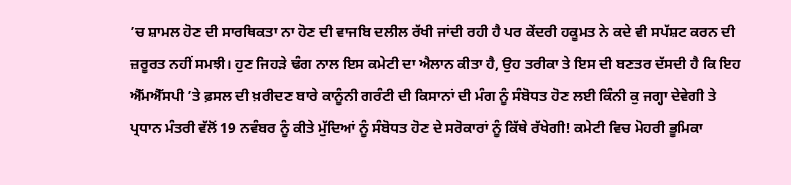’ਚ ਸ਼ਾਮਲ ਹੋਣ ਦੀ ਸਾਰਥਿਕਤਾ ਨਾ ਹੋਣ ਦੀ ਵਾਜਬਿ ਦਲੀਲ ਰੱਖੀ ਜਾਂਦੀ ਰਹੀ ਹੈ ਪਰ ਕੇਂਦਰੀ ਹਕੂਮਤ ਨੇ ਕਦੇ ਵੀ ਸਪੱਸ਼ਟ ਕਰਨ ਦੀ ਜ਼ਰੂਰਤ ਨਹੀਂ ਸਮਝੀ। ਹੁਣ ਜਿਹੜੇ ਢੰਗ ਨਾਲ ਇਸ ਕਮੇਟੀ ਦਾ ਐਲਾਨ ਕੀਤਾ ਹੈ, ਉਹ ਤਰੀਕਾ ਤੇ ਇਸ ਦੀ ਬਣਤਰ ਦੱਸਦੀ ਹੈ ਕਿ ਇਹ ਐੱਮਐੱਸਪੀ ’ਤੇ ਫ਼ਸਲ ਦੀ ਖ਼ਰੀਦਣ ਬਾਰੇ ਕਾਨੂੰਨੀ ਗਰੰਟੀ ਦੀ ਕਿਸਾਨਾਂ ਦੀ ਮੰਗ ਨੂੰ ਸੰਬੋਧਤ ਹੋਣ ਲਈ ਕਿੰਨੀ ਕੁ ਜਗ੍ਹਾ ਦੇਵੇਗੀ ਤੇ ਪ੍ਰਧਾਨ ਮੰਤਰੀ ਵੱਲੋਂ 19 ਨਵੰਬਰ ਨੂੰ ਕੀਤੇ ਮੁੱਦਿਆਂ ਨੂੰ ਸੰਬੋਧਤ ਹੋਣ ਦੇ ਸਰੋਕਾਰਾਂ ਨੂੰ ਕਿੱਥੇ ਰੱਖੇਗੀ! ਕਮੇਟੀ ਵਿਚ ਮੋਹਰੀ ਭੂਮਿਕਾ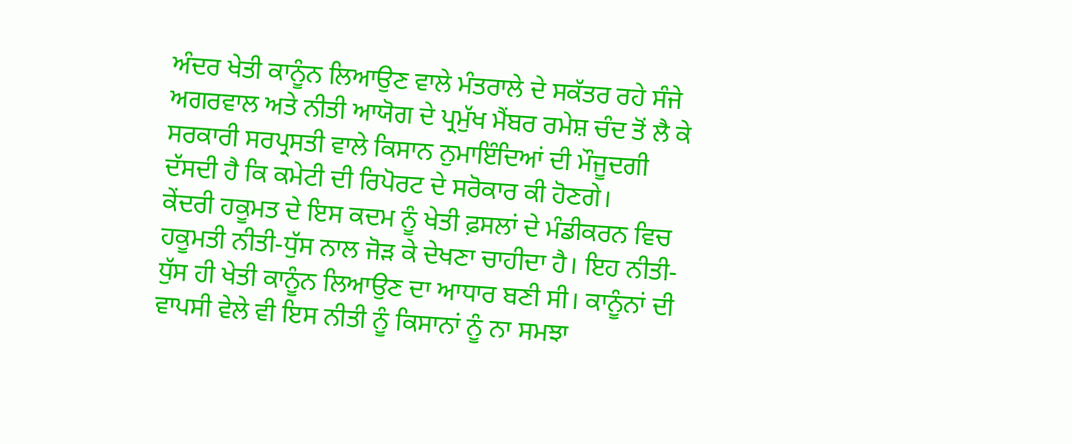ਅੰਦਰ ਖੇਤੀ ਕਾਨੂੰਨ ਲਿਆਉਣ ਵਾਲੇ ਮੰਤਰਾਲੇ ਦੇ ਸਕੱਤਰ ਰਹੇ ਸੰਜੇ ਅਗਰਵਾਲ ਅਤੇ ਨੀਤੀ ਆਯੋਗ ਦੇ ਪ੍ਰਮੁੱਖ ਮੈਂਬਰ ਰਮੇਸ਼ ਚੰਦ ਤੋਂ ਲੈ ਕੇ ਸਰਕਾਰੀ ਸਰਪ੍ਰਸਤੀ ਵਾਲੇ ਕਿਸਾਨ ਨੁਮਾਇੰਦਿਆਂ ਦੀ ਮੌਜੂਦਗੀ ਦੱਸਦੀ ਹੈ ਕਿ ਕਮੇਟੀ ਦੀ ਰਿਪੋਰਟ ਦੇ ਸਰੋਕਾਰ ਕੀ ਹੋਣਗੇ।
ਕੇਂਦਰੀ ਹਕੂਮਤ ਦੇ ਇਸ ਕਦਮ ਨੂੰ ਖੇਤੀ ਫ਼ਸਲਾਂ ਦੇ ਮੰਡੀਕਰਨ ਵਿਚ ਹਕੂਮਤੀ ਨੀਤੀ-ਧੁੱਸ ਨਾਲ ਜੋੜ ਕੇ ਦੇਖਣਾ ਚਾਹੀਦਾ ਹੈ। ਇਹ ਨੀਤੀ-ਧੁੱਸ ਹੀ ਖੇਤੀ ਕਾਨੂੰਨ ਲਿਆਉਣ ਦਾ ਆਧਾਰ ਬਣੀ ਸੀ। ਕਾਨੂੰਨਾਂ ਦੀ ਵਾਪਸੀ ਵੇਲੇ ਵੀ ਇਸ ਨੀਤੀ ਨੂੰ ਕਿਸਾਨਾਂ ਨੂੰ ਨਾ ਸਮਝਾ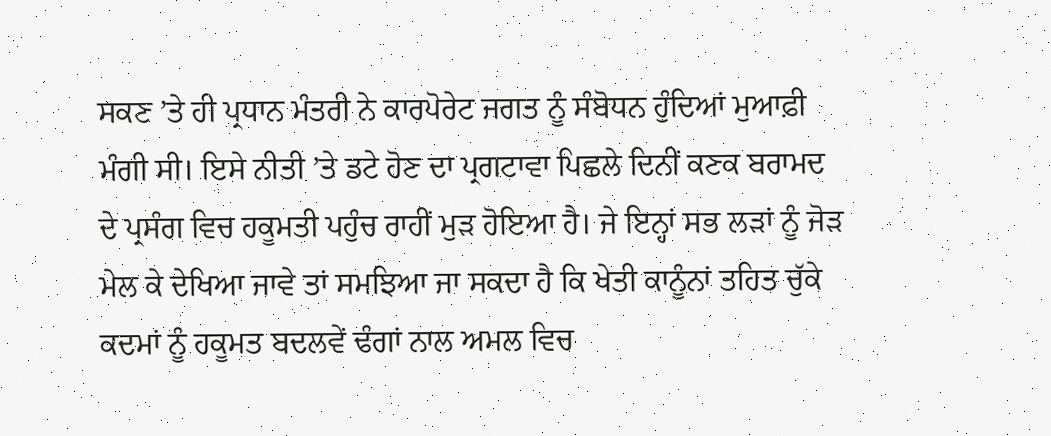ਸਕਣ ’ਤੇ ਹੀ ਪ੍ਰਧਾਨ ਮੰਤਰੀ ਨੇ ਕਾਰਪੋਰੇਟ ਜਗਤ ਨੂੰ ਸੰਬੋਧਨ ਹੁੰਦਿਆਂ ਮੁਆਫ਼ੀ ਮੰਗੀ ਸੀ। ਇਸੇ ਨੀਤੀ ’ਤੇ ਡਟੇ ਹੋਣ ਦਾ ਪ੍ਰਗਟਾਵਾ ਪਿਛਲੇ ਦਿਨੀਂ ਕਣਕ ਬਰਾਮਦ ਦੇ ਪ੍ਰਸੰਗ ਵਿਚ ਹਕੂਮਤੀ ਪਹੁੰਚ ਰਾਹੀਂ ਮੁੜ ਹੋਇਆ ਹੈ। ਜੇ ਇਨ੍ਹਾਂ ਸਭ ਲੜਾਂ ਨੂੰ ਜੋੜ ਮੇਲ ਕੇ ਦੇਖਿਆ ਜਾਵੇ ਤਾਂ ਸਮਝਿਆ ਜਾ ਸਕਦਾ ਹੈ ਕਿ ਖੇਤੀ ਕਾਨੂੰਨਾਂ ਤਹਿਤ ਚੁੱਕੇ ਕਦਮਾਂ ਨੂੰ ਹਕੂਮਤ ਬਦਲਵੇਂ ਢੰਗਾਂ ਨਾਲ ਅਮਲ ਵਿਚ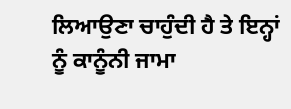ਲਿਆਉਣਾ ਚਾਹੁੰਦੀ ਹੈ ਤੇ ਇਨ੍ਹਾਂ ਨੂੰ ਕਾਨੂੰਨੀ ਜਾਮਾ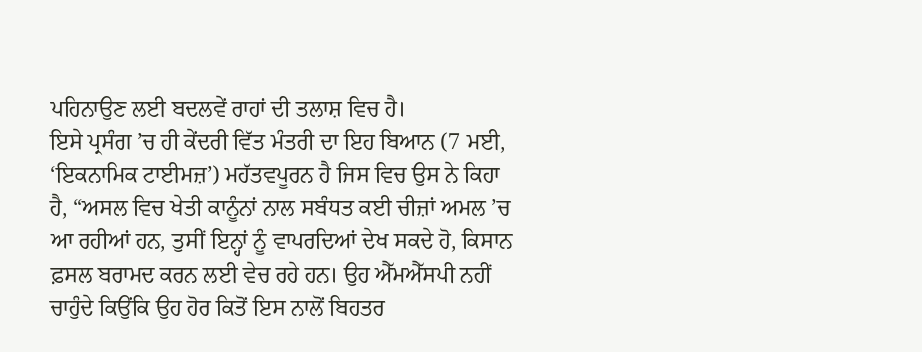ਪਹਿਨਾਉਣ ਲਈ ਬਦਲਵੇਂ ਰਾਹਾਂ ਦੀ ਤਲਾਸ਼ ਵਿਚ ਹੈ।
ਇਸੇ ਪ੍ਰਸੰਗ ’ਚ ਹੀ ਕੇਂਦਰੀ ਵਿੱਤ ਮੰਤਰੀ ਦਾ ਇਹ ਬਿਆਨ (7 ਮਈ, ‘ਇਕਨਾਮਿਕ ਟਾਈਮਜ਼’) ਮਹੱਤਵਪੂਰਨ ਹੈ ਜਿਸ ਵਿਚ ਉਸ ਨੇ ਕਿਹਾ ਹੈ, “ਅਸਲ ਵਿਚ ਖੇਤੀ ਕਾਨੂੰਨਾਂ ਨਾਲ ਸਬੰਧਤ ਕਈ ਚੀਜ਼ਾਂ ਅਮਲ ’ਚ ਆ ਰਹੀਆਂ ਹਨ, ਤੁਸੀਂ ਇਨ੍ਹਾਂ ਨੂੰ ਵਾਪਰਦਿਆਂ ਦੇਖ ਸਕਦੇ ਹੋ, ਕਿਸਾਨ ਫ਼ਸਲ ਬਰਾਮਦ ਕਰਨ ਲਈ ਵੇਚ ਰਹੇ ਹਨ। ਉਹ ਐੱਮਐੱਸਪੀ ਨਹੀਂ ਚਾਹੁੰਦੇ ਕਿਉਂਕਿ ਉਹ ਹੋਰ ਕਿਤੋਂ ਇਸ ਨਾਲੋਂ ਬਿਹਤਰ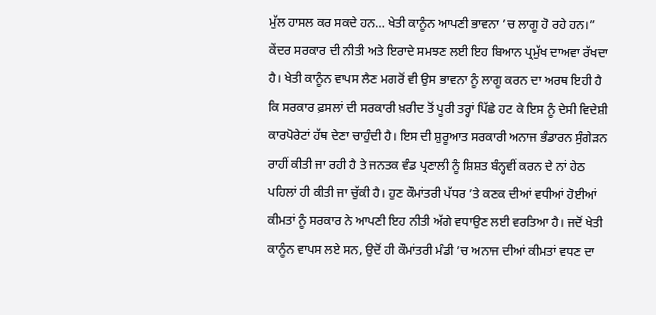ਮੁੱਲ ਹਾਸਲ ਕਰ ਸਕਦੇ ਹਨ… ਖੇਤੀ ਕਾਨੂੰਨ ਆਪਣੀ ਭਾਵਨਾ ’ਚ ਲਾਗੂ ਹੋ ਰਹੇ ਹਨ।”
ਕੇਂਦਰ ਸਰਕਾਰ ਦੀ ਨੀਤੀ ਅਤੇ ਇਰਾਦੇ ਸਮਝਣ ਲਈ ਇਹ ਬਿਆਨ ਪ੍ਰਮੁੱਖ ਦਾਅਵਾ ਰੱਖਦਾ ਹੈ। ਖੇਤੀ ਕਾਨੂੰਨ ਵਾਪਸ ਲੈਣ ਮਗਰੋਂ ਵੀ ਉਸ ਭਾਵਨਾ ਨੂੰ ਲਾਗੂ ਕਰਨ ਦਾ ਅਰਥ ਇਹੀ ਹੈ ਕਿ ਸਰਕਾਰ ਫ਼ਸਲਾਂ ਦੀ ਸਰਕਾਰੀ ਖ਼ਰੀਦ ਤੋਂ ਪੂਰੀ ਤਰ੍ਹਾਂ ਪਿੱਛੇ ਹਟ ਕੇ ਇਸ ਨੂੰ ਦੇਸੀ ਵਿਦੇਸ਼ੀ ਕਾਰਪੋਰੇਟਾਂ ਹੱਥ ਦੇਣਾ ਚਾਹੁੰਦੀ ਹੈ। ਇਸ ਦੀ ਸ਼ੁਰੂਆਤ ਸਰਕਾਰੀ ਅਨਾਜ ਭੰਡਾਰਨ ਸੁੰਗੇੜਨ ਰਾਹੀਂ ਕੀਤੀ ਜਾ ਰਹੀ ਹੈ ਤੇ ਜਨਤਕ ਵੰਡ ਪ੍ਰਣਾਲੀ ਨੂੰ ਸ਼ਿਸ਼ਤ ਬੰਨ੍ਹਵੀਂ ਕਰਨ ਦੇ ਨਾਂ ਹੇਠ ਪਹਿਲਾਂ ਹੀ ਕੀਤੀ ਜਾ ਚੁੱਕੀ ਹੈ। ਹੁਣ ਕੌਮਾਂਤਰੀ ਪੱਧਰ ’ਤੇ ਕਣਕ ਦੀਆਂ ਵਧੀਆਂ ਹੋਈਆਂ ਕੀਮਤਾਂ ਨੂੰ ਸਰਕਾਰ ਨੇ ਆਪਣੀ ਇਹ ਨੀਤੀ ਅੱਗੇ ਵਧਾਉਣ ਲਈ ਵਰਤਿਆ ਹੈ। ਜਦੋਂ ਖੇਤੀ ਕਾਨੂੰਨ ਵਾਪਸ ਲਏ ਸਨ, ਉਦੋਂ ਹੀ ਕੌਮਾਂਤਰੀ ਮੰਡੀ ’ਚ ਅਨਾਜ ਦੀਆਂ ਕੀਮਤਾਂ ਵਧਣ ਦਾ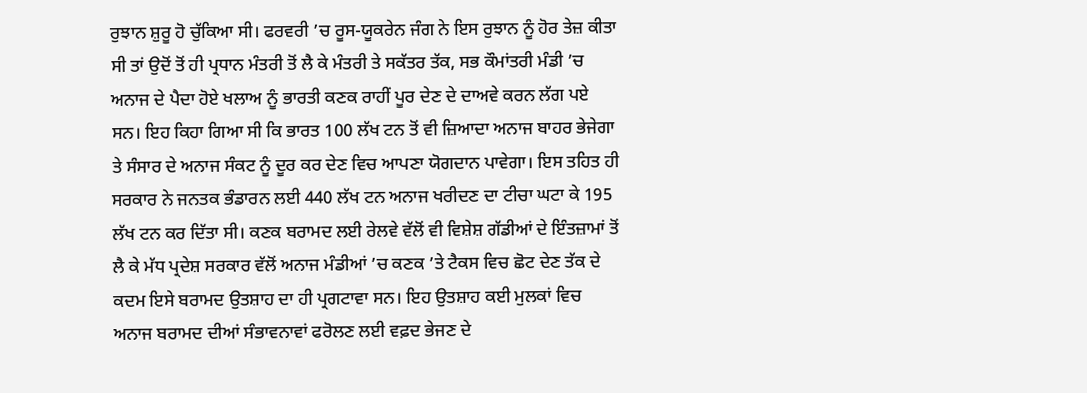ਰੁਝਾਨ ਸ਼ੁਰੂ ਹੋ ਚੁੱਕਿਆ ਸੀ। ਫਰਵਰੀ ’ਚ ਰੂਸ-ਯੂਕਰੇਨ ਜੰਗ ਨੇ ਇਸ ਰੁਝਾਨ ਨੂੰ ਹੋਰ ਤੇਜ਼ ਕੀਤਾ ਸੀ ਤਾਂ ਉਦੋਂ ਤੋਂ ਹੀ ਪ੍ਰਧਾਨ ਮੰਤਰੀ ਤੋਂ ਲੈ ਕੇ ਮੰਤਰੀ ਤੇ ਸਕੱਤਰ ਤੱਕ, ਸਭ ਕੌਮਾਂਤਰੀ ਮੰਡੀ ’ਚ ਅਨਾਜ ਦੇ ਪੈਦਾ ਹੋਏ ਖਲਾਅ ਨੂੰ ਭਾਰਤੀ ਕਣਕ ਰਾਹੀਂ ਪੂਰ ਦੇਣ ਦੇ ਦਾਅਵੇ ਕਰਨ ਲੱਗ ਪਏ ਸਨ। ਇਹ ਕਿਹਾ ਗਿਆ ਸੀ ਕਿ ਭਾਰਤ 100 ਲੱਖ ਟਨ ਤੋਂ ਵੀ ਜ਼ਿਆਦਾ ਅਨਾਜ ਬਾਹਰ ਭੇਜੇਗਾ ਤੇ ਸੰਸਾਰ ਦੇ ਅਨਾਜ ਸੰਕਟ ਨੂੰ ਦੂਰ ਕਰ ਦੇਣ ਵਿਚ ਆਪਣਾ ਯੋਗਦਾਨ ਪਾਵੇਗਾ। ਇਸ ਤਹਿਤ ਹੀ ਸਰਕਾਰ ਨੇ ਜਨਤਕ ਭੰਡਾਰਨ ਲਈ 440 ਲੱਖ ਟਨ ਅਨਾਜ ਖਰੀਦਣ ਦਾ ਟੀਚਾ ਘਟਾ ਕੇ 195 ਲੱਖ ਟਨ ਕਰ ਦਿੱਤਾ ਸੀ। ਕਣਕ ਬਰਾਮਦ ਲਈ ਰੇਲਵੇ ਵੱਲੋਂ ਵੀ ਵਿਸ਼ੇਸ਼ ਗੱਡੀਆਂ ਦੇ ਇੰਤਜ਼ਾਮਾਂ ਤੋਂ ਲੈ ਕੇ ਮੱਧ ਪ੍ਰਦੇਸ਼ ਸਰਕਾਰ ਵੱਲੋਂ ਅਨਾਜ ਮੰਡੀਆਂ ’ਚ ਕਣਕ ’ਤੇ ਟੈਕਸ ਵਿਚ ਛੋਟ ਦੇਣ ਤੱਕ ਦੇ ਕਦਮ ਇਸੇ ਬਰਾਮਦ ਉਤਸ਼ਾਹ ਦਾ ਹੀ ਪ੍ਰਗਟਾਵਾ ਸਨ। ਇਹ ਉਤਸ਼ਾਹ ਕਈ ਮੁਲਕਾਂ ਵਿਚ ਅਨਾਜ ਬਰਾਮਦ ਦੀਆਂ ਸੰਭਾਵਨਾਵਾਂ ਫਰੋਲਣ ਲਈ ਵਫ਼ਦ ਭੇਜਣ ਦੇ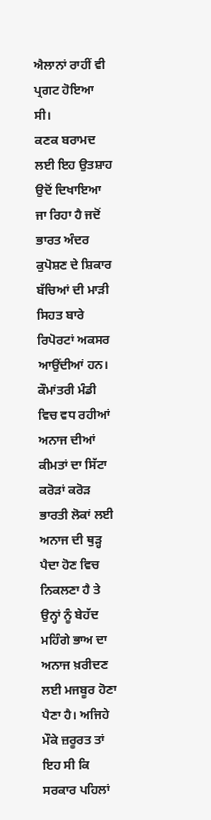ਐਲਾਨਾਂ ਰਾਹੀਂ ਵੀ ਪ੍ਰਗਟ ਹੋਇਆ ਸੀ।
ਕਣਕ ਬਰਾਮਦ ਲਈ ਇਹ ਉਤਸ਼ਾਹ ਉਦੋਂ ਦਿਖਾਇਆ ਜਾ ਰਿਹਾ ਹੈ ਜਦੋਂ ਭਾਰਤ ਅੰਦਰ ਕੁਪੋਸ਼ਣ ਦੇ ਸ਼ਿਕਾਰ ਬੱਚਿਆਂ ਦੀ ਮਾੜੀ ਸਿਹਤ ਬਾਰੇ ਰਿਪੋਰਟਾਂ ਅਕਸਰ ਆਉਂਦੀਆਂ ਹਨ। ਕੌਮਾਂਤਰੀ ਮੰਡੀ ਵਿਚ ਵਧ ਰਹੀਆਂ ਅਨਾਜ ਦੀਆਂ ਕੀਮਤਾਂ ਦਾ ਸਿੱਟਾ ਕਰੋੜਾਂ ਕਰੋੜ ਭਾਰਤੀ ਲੋਕਾਂ ਲਈ ਅਨਾਜ ਦੀ ਥੁੜ੍ਹ ਪੈਦਾ ਹੋਣ ਵਿਚ ਨਿਕਲਣਾ ਹੈ ਤੇ ਉਨ੍ਹਾਂ ਨੂੰ ਬੇਹੱਦ ਮਹਿੰਗੇ ਭਾਅ ਦਾ ਅਨਾਜ ਖ਼ਰੀਦਣ ਲਈ ਮਜਬੂਰ ਹੋਣਾ ਪੈਣਾ ਹੈ। ਅਜਿਹੇ ਮੌਕੇ ਜ਼ਰੂਰਤ ਤਾਂ ਇਹ ਸੀ ਕਿ ਸਰਕਾਰ ਪਹਿਲਾਂ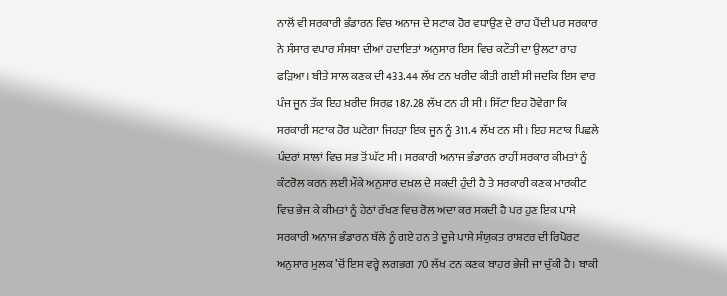ਨਾਲੋਂ ਵੀ ਸਰਕਾਰੀ ਭੰਡਾਰਨ ਵਿਚ ਅਨਾਜ ਦੇ ਸਟਾਕ ਹੋਰ ਵਧਾਉਣ ਦੇ ਰਾਹ ਪੈਂਦੀ ਪਰ ਸਰਕਾਰ ਨੇ ਸੰਸਾਰ ਵਪਾਰ ਸੰਸਥਾ ਦੀਆਂ ਹਦਾਇਤਾਂ ਅਨੁਸਾਰ ਇਸ ਵਿਚ ਕਟੌਤੀ ਦਾ ਉਲਟਾ ਰਾਹ ਫੜਿਆ। ਬੀਤੇ ਸਾਲ ਕਣਕ ਦੀ 433.44 ਲੱਖ ਟਨ ਖਰੀਦ ਕੀਤੀ ਗਈ ਸੀ ਜਦਕਿ ਇਸ ਵਾਰ ਪੰਜ ਜੂਨ ਤੱਕ ਇਹ ਖ਼ਰੀਦ ਸਿਰਫ਼ 187.28 ਲੱਖ ਟਨ ਹੀ ਸੀ। ਸਿੱਟਾ ਇਹ ਹੋਵੇਗਾ ਕਿ ਸਰਕਾਰੀ ਸਟਾਕ ਹੋਰ ਘਟੇਗਾ ਜਿਹੜਾ ਇਕ ਜੂਨ ਨੂੰ 311.4 ਲੱਖ ਟਨ ਸੀ। ਇਹ ਸਟਾਕ ਪਿਛਲੇ ਪੰਦਰਾਂ ਸਾਲਾਂ ਵਿਚ ਸਭ ਤੋਂ ਘੱਟ ਸੀ। ਸਰਕਾਰੀ ਅਨਾਜ ਭੰਡਾਰਨ ਰਾਹੀਂ ਸਰਕਾਰ ਕੀਮਤਾਂ ਨੂੰ ਕੰਟਰੋਲ ਕਰਨ ਲਈ ਮੌਕੇ ਅਨੁਸਾਰ ਦਖ਼ਲ ਦੇ ਸਕਦੀ ਹੁੰਦੀ ਹੈ ਤੇ ਸਰਕਾਰੀ ਕਣਕ ਮਾਰਕੀਟ ਵਿਚ ਭੇਜ ਕੇ ਕੀਮਤਾਂ ਨੂੰ ਹੇਠਾਂ ਰੱਖਣ ਵਿਚ ਰੋਲ ਅਦਾ ਕਰ ਸਕਦੀ ਹੈ ਪਰ ਹੁਣ ਇਕ ਪਾਸੇ ਸਰਕਾਰੀ ਅਨਾਜ ਭੰਡਾਰਨ ਥੱਲੇ ਨੂੰ ਗਏ ਹਨ ਤੇ ਦੂਜੇ ਪਾਸੇ ਸੰਯੁਕਤ ਰਾਸ਼ਟਰ ਦੀ ਰਿਪੋਰਟ ਅਨੁਸਾਰ ਮੁਲਕ ’ਚੋਂ ਇਸ ਵਰ੍ਹੇ ਲਗਭਗ 70 ਲੱਖ ਟਨ ਕਣਕ ਬਾਹਰ ਭੇਜੀ ਜਾ ਚੁੱਕੀ ਹੈ। ਬਾਕੀ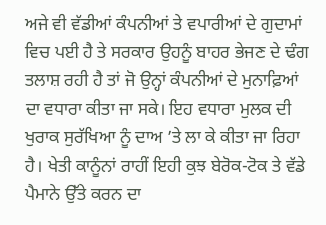ਅਜੇ ਵੀ ਵੱਡੀਆਂ ਕੰਪਨੀਆਂ ਤੇ ਵਪਾਰੀਆਂ ਦੇ ਗੁਦਾਮਾਂ ਵਿਚ ਪਈ ਹੈ ਤੇ ਸਰਕਾਰ ਉਹਨੂੰ ਬਾਹਰ ਭੇਜਣ ਦੇ ਢੰਗ ਤਲਾਸ਼ ਰਹੀ ਹੈ ਤਾਂ ਜੋ ਉਨ੍ਹਾਂ ਕੰਪਨੀਆਂ ਦੇ ਮੁਨਾਫ਼ਿਆਂ ਦਾ ਵਧਾਰਾ ਕੀਤਾ ਜਾ ਸਕੇ। ਇਹ ਵਧਾਰਾ ਮੁਲਕ ਦੀ ਖੁਰਾਕ ਸੁਰੱਖਿਆ ਨੂੰ ਦਾਅ ’ਤੇ ਲਾ ਕੇ ਕੀਤਾ ਜਾ ਰਿਹਾ ਹੈ। ਖੇਤੀ ਕਾਨੂੰਨਾਂ ਰਾਹੀਂ ਇਹੀ ਕੁਝ ਬੇਰੋਕ-ਟੋਕ ਤੇ ਵੱਡੇ ਪੈਮਾਨੇ ਉੱਤੇ ਕਰਨ ਦਾ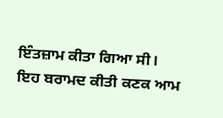ਇੰਤਜ਼ਾਮ ਕੀਤਾ ਗਿਆ ਸੀ।
ਇਹ ਬਰਾਮਦ ਕੀਤੀ ਕਣਕ ਆਮ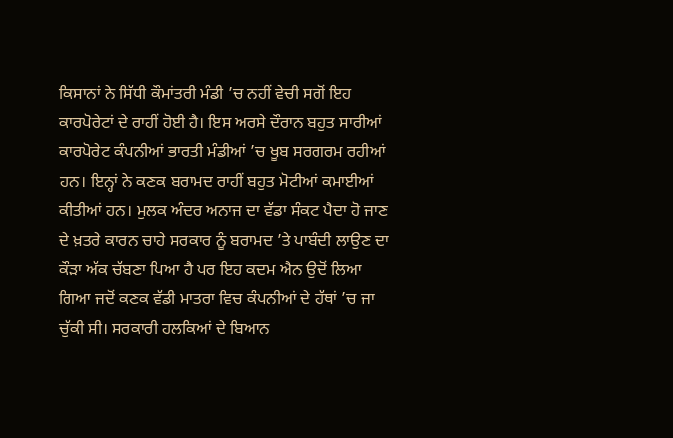ਕਿਸਾਨਾਂ ਨੇ ਸਿੱਧੀ ਕੌਮਾਂਤਰੀ ਮੰਡੀ ’ਚ ਨਹੀਂ ਵੇਚੀ ਸਗੋਂ ਇਹ ਕਾਰਪੋਰੇਟਾਂ ਦੇ ਰਾਹੀਂ ਹੋਈ ਹੈ। ਇਸ ਅਰਸੇ ਦੌਰਾਨ ਬਹੁਤ ਸਾਰੀਆਂ ਕਾਰਪੋਰੇਟ ਕੰਪਨੀਆਂ ਭਾਰਤੀ ਮੰਡੀਆਂ ’ਚ ਖੂਬ ਸਰਗਰਮ ਰਹੀਆਂ ਹਨ। ਇਨ੍ਹਾਂ ਨੇ ਕਣਕ ਬਰਾਮਦ ਰਾਹੀਂ ਬਹੁਤ ਮੋਟੀਆਂ ਕਮਾਈਆਂ ਕੀਤੀਆਂ ਹਨ। ਮੁਲਕ ਅੰਦਰ ਅਨਾਜ ਦਾ ਵੱਡਾ ਸੰਕਟ ਪੈਦਾ ਹੋ ਜਾਣ ਦੇ ਖ਼ਤਰੇ ਕਾਰਨ ਚਾਹੇ ਸਰਕਾਰ ਨੂੰ ਬਰਾਮਦ ’ਤੇ ਪਾਬੰਦੀ ਲਾਉਣ ਦਾ ਕੌੜਾ ਅੱਕ ਚੱਬਣਾ ਪਿਆ ਹੈ ਪਰ ਇਹ ਕਦਮ ਐਨ ਉਦੋਂ ਲਿਆ ਗਿਆ ਜਦੋਂ ਕਣਕ ਵੱਡੀ ਮਾਤਰਾ ਵਿਚ ਕੰਪਨੀਆਂ ਦੇ ਹੱਥਾਂ ’ਚ ਜਾ ਚੁੱਕੀ ਸੀ। ਸਰਕਾਰੀ ਹਲਕਿਆਂ ਦੇ ਬਿਆਨ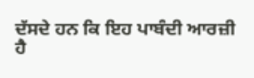ਦੱਸਦੇ ਹਨ ਕਿ ਇਹ ਪਾਬੰਦੀ ਆਰਜ਼ੀ ਹੈ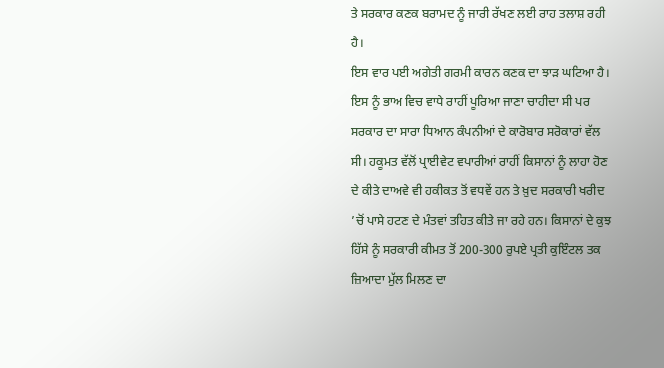ਤੇ ਸਰਕਾਰ ਕਣਕ ਬਰਾਮਦ ਨੂੰ ਜਾਰੀ ਰੱਖਣ ਲਈ ਰਾਹ ਤਲਾਸ਼ ਰਹੀ ਹੈ।
ਇਸ ਵਾਰ ਪਈ ਅਗੇਤੀ ਗਰਮੀ ਕਾਰਨ ਕਣਕ ਦਾ ਝਾੜ ਘਟਿਆ ਹੈ। ਇਸ ਨੂੰ ਭਾਅ ਵਿਚ ਵਾਧੇ ਰਾਹੀਂ ਪੂਰਿਆ ਜਾਣਾ ਚਾਹੀਦਾ ਸੀ ਪਰ ਸਰਕਾਰ ਦਾ ਸਾਰਾ ਧਿਆਨ ਕੰਪਨੀਆਂ ਦੇ ਕਾਰੋਬਾਰ ਸਰੋਕਾਰਾਂ ਵੱਲ ਸੀ। ਹਕੂਮਤ ਵੱਲੋਂ ਪ੍ਰਾਈਵੇਟ ਵਪਾਰੀਆਂ ਰਾਹੀਂ ਕਿਸਾਨਾਂ ਨੂੰ ਲਾਹਾ ਹੋਣ ਦੇ ਕੀਤੇ ਦਾਅਵੇ ਵੀ ਹਕੀਕਤ ਤੋਂ ਵਧਵੇਂ ਹਨ ਤੇ ਖ਼ੁਦ ਸਰਕਾਰੀ ਖਰੀਦ ’ਚੋਂ ਪਾਸੇ ਹਟਣ ਦੇ ਮੰਤਵਾਂ ਤਹਿਤ ਕੀਤੇ ਜਾ ਰਹੇ ਹਨ। ਕਿਸਾਨਾਂ ਦੇ ਕੁਝ ਹਿੱਸੇ ਨੂੰ ਸਰਕਾਰੀ ਕੀਮਤ ਤੋਂ 200-300 ਰੁਪਏ ਪ੍ਰਤੀ ਕੁਇੰਟਲ ਤਕ ਜ਼ਿਆਦਾ ਮੁੱਲ ਮਿਲਣ ਦਾ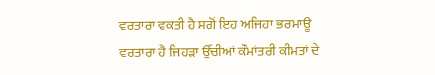ਵਰਤਾਰਾ ਵਕਤੀ ਹੈ ਸਗੋਂ ਇਹ ਅਜਿਹਾ ਭਰਮਾਊ ਵਰਤਾਰਾ ਹੈ ਜਿਹੜਾ ਉੱਚੀਆਂ ਕੌਮਾਂਤਰੀ ਕੀਮਤਾਂ ਦੇ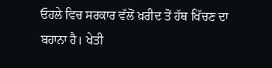ਓਹਲੇ ਵਿਚ ਸਰਕਾਰ ਵੱਲੋਂ ਖ਼ਰੀਦ ਤੋਂ ਹੱਥ ਖਿੱਚਣ ਦਾ ਬਹਾਨਾ ਹੈ। ਖੇਤੀ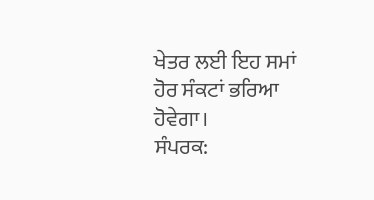ਖੇਤਰ ਲਈ ਇਹ ਸਮਾਂ ਹੋਰ ਸੰਕਟਾਂ ਭਰਿਆ ਹੋਵੇਗਾ।
ਸੰਪਰਕ: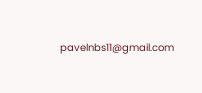pavelnbs11@gmail.com